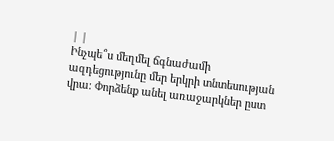| |
Ինչպե՞ս մեղմել ճգնաժամի ազդեցությունը մեր երկրի տնտեսության վրա։ Փորձենք անել առաջարկներ ըստ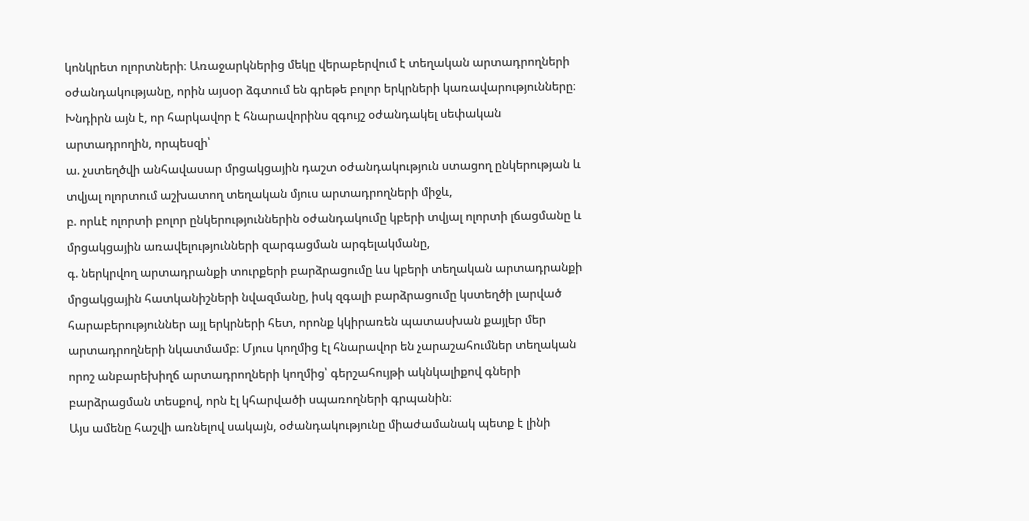կոնկրետ ոլորտների։ Առաջարկներից մեկը վերաբերվում է տեղական արտադրողների օժանդակությանը, որին այսօր ձգտում են գրեթե բոլոր երկրների կառավարությունները։
Խնդիրն այն է, որ հարկավոր է հնարավորինս զգույշ օժանդակել սեփական արտադրողին, որպեսզի՝
ա. չստեղծվի անհավասար մրցակցային դաշտ օժանդակություն ստացող ընկերության և տվյալ ոլորտում աշխատող տեղական մյուս արտադրողների միջև,
բ. որևէ ոլորտի բոլոր ընկերություններին օժանդակումը կբերի տվյալ ոլորտի լճացմանը և մրցակցային առավելությունների զարգացման արգելակմանը,
գ. ներկրվող արտադրանքի տուրքերի բարձրացումը ևս կբերի տեղական արտադրանքի մրցակցային հատկանիշների նվազմանը, իսկ զգալի բարձրացումը կստեղծի լարված հարաբերություններ այլ երկրների հետ, որոնք կկիրառեն պատասխան քայլեր մեր արտադրողների նկատմամբ։ Մյուս կողմից էլ հնարավոր են չարաշահումներ տեղական որոշ անբարեխիղճ արտադրողների կողմից՝ գերշահույթի ակնկալիքով գների բարձրացման տեսքով, որն էլ կհարվածի սպառողների գրպանին։
Այս ամենը հաշվի առնելով սակայն, օժանդակությունը միաժամանակ պետք է լինի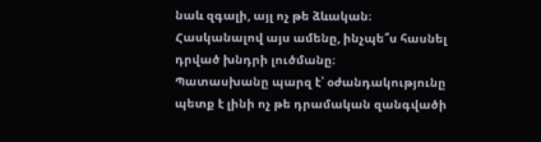նաև զգալի, այլ ոչ թե ձևական։
Հասկանալով այս ամենը, ինչպե՞ս հասնել դրված խնդրի լուծմանը։
Պատասխանը պարզ է՝ օժանդակությունը պետք է լինի ոչ թե դրամական զանգվածի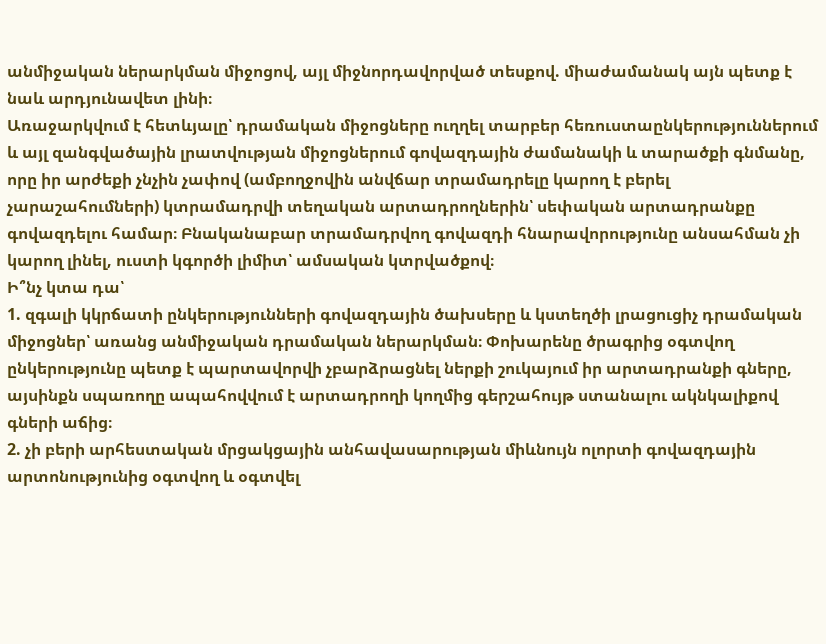անմիջական ներարկման միջոցով, այլ միջնորդավորված տեսքով. միաժամանակ այն պետք է նաև արդյունավետ լինի։
Առաջարկվում է հետևյալը՝ դրամական միջոցները ուղղել տարբեր հեռուստաընկերություններում և այլ զանգվածային լրատվության միջոցներում գովազդային ժամանակի և տարածքի գնմանը, որը իր արժեքի չնչին չափով (ամբողջովին անվճար տրամադրելը կարող է բերել չարաշահումների) կտրամադրվի տեղական արտադրողներին՝ սեփական արտադրանքը գովազդելու համար։ Բնականաբար տրամադրվող գովազդի հնարավորությունը անսահման չի կարող լինել, ուստի կգործի լիմիտ՝ ամսական կտրվածքով։
Ի՞նչ կտա դա՝
1. զգալի կկրճատի ընկերությունների գովազդային ծախսերը և կստեղծի լրացուցիչ դրամական միջոցներ՝ առանց անմիջական դրամական ներարկման։ Փոխարենը ծրագրից օգտվող ընկերությունը պետք է պարտավորվի չբարձրացնել ներքի շուկայում իր արտադրանքի գները, այսինքն սպառողը ապահովվում է արտադրողի կողմից գերշահույթ ստանալու ակնկալիքով գների աճից։
2. չի բերի արհեստական մրցակցային անհավասարության միևնույն ոլորտի գովազդային արտոնությունից օգտվող և օգտվել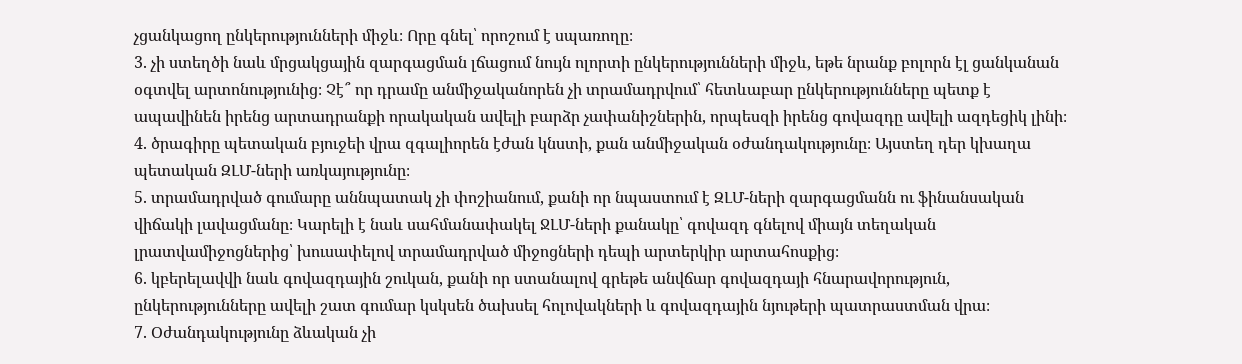չցանկացող ընկերությունների միջև։ Որը գնել՝ որոշում է սպառողը։
3. չի ստեղծի նաև մրցակցային զարգացման լճացում նույն ոլորտի ընկերությունների միջև, եթե նրանք բոլորն էլ ցանկանան օգտվել արտոնությունից։ Չէ՞ որ դրամը անմիջականորեն չի տրամադրվում՝ հետևաբար ընկերությունները պետք է ապավինեն իրենց արտադրանքի որակական ավելի բարձր չափանիշներին, որպեսզի իրենց գովազդը ավելի ազդեցիկ լինի։
4. ծրագիրը պետական բյուջեի վրա զգալիորեն էժան կնստի, քան անմիջական օժանդակությունը։ Այստեղ դեր կխաղա պետական ԶԼՄ-ների առկայությունը։
5. տրամադրված գումարը աննպատակ չի փոշիանում, քանի որ նպաստում է ԶԼՄ-ների զարգացմանն ու ֆինանսական վիճակի լավացմանը։ Կարելի է նաև սահմանափակել ՋԼՄ-ների քանակը՝ գովազդ գնելով միայն տեղական լրատվամիջոցներից՝ խուսափելով տրամադրված միջոցների դեպի արտերկիր արտահոսքից։
6. կբերելավվի նաև գովազդային շուկան, քանի որ ստանալով գրեթե անվճար գովազդայի հնարավորություն, ընկերությունները ավելի շատ գումար կսկսեն ծախսել հոլովակների և գովազդային նյութերի պատրաստման վրա։
7. Օժանդակությունը ձևական չի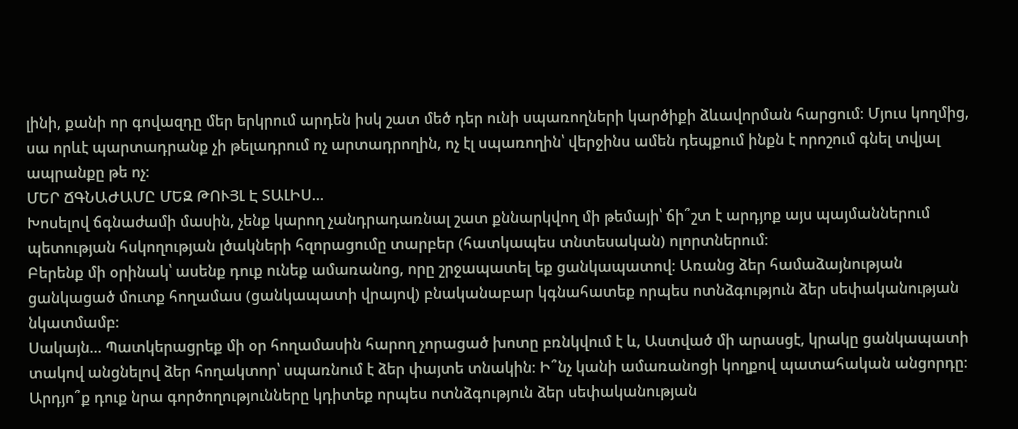լինի, քանի որ գովազդը մեր երկրում արդեն իսկ շատ մեծ դեր ունի սպառողների կարծիքի ձևավորման հարցում։ Մյուս կողմից, սա որևէ պարտադրանք չի թելադրում ոչ արտադրողին, ոչ էլ սպառողին՝ վերջինս ամեն դեպքում ինքն է որոշում գնել տվյալ ապրանքը թե ոչ։
ՄԵՐ ՃԳՆԱԺԱՄԸ ՄԵԶ ԹՈՒՅԼ Է ՏԱԼԻՍ…
Խոսելով ճգնաժամի մասին, չենք կարող չանդրադառնալ շատ քննարկվող մի թեմայի՝ ճի՞շտ է արդյոք այս պայմաններում պետության հսկողության լծակների հզորացումը տարբեր (հատկապես տնտեսական) ոլորտներում։
Բերենք մի օրինակ՝ ասենք դուք ունեք ամառանոց, որը շրջապատել եք ցանկապատով։ Առանց ձեր համաձայնության ցանկացած մուտք հողամաս (ցանկապատի վրայով) բնականաբար կգնահատեք որպես ոտնձգություն ձեր սեփականության նկատմամբ։
Սակայն… Պատկերացրեք մի օր հողամասին հարող չորացած խոտը բռնկվում է և, Աստված մի արասցէ, կրակը ցանկապատի տակով անցնելով ձեր հողակտոր՝ սպառնում է ձեր փայտե տնակին։ Ի՞նչ կանի ամառանոցի կողքով պատահական անցորդը։ Արդյո՞ք դուք նրա գործողությունները կդիտեք որպես ոտնձգություն ձեր սեփականության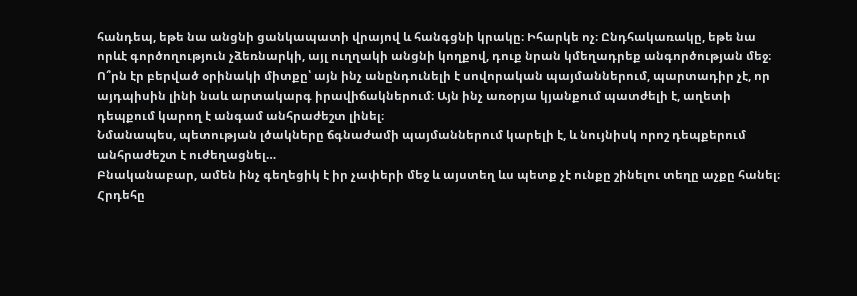հանդեպ, եթե նա անցնի ցանկապատի վրայով և հանգցնի կրակը։ Իհարկե ոչ։ Ընդհակառակը, եթե նա որևէ գործողություն չձեռնարկի, այլ ուղղակի անցնի կողքով, դուք նրան կմեղադրեք անգործության մեջ։
Ո՞րն էր բերված օրինակի միտքը՝ այն ինչ անընդունելի է սովորական պայմաններում, պարտադիր չէ, որ այդպիսին լինի նաև արտակարգ իրավիճակներում։ Այն ինչ առօրյա կյանքում պատժելի է, աղետի դեպքում կարող է անգամ անհրաժեշտ լինել։
Նմանապես, պետության լծակները ճգնաժամի պայմաններում կարելի է, և նույնիսկ որոշ դեպքերում անհրաժեշտ է ուժեղացնել…
Բնականաբար, ամեն ինչ գեղեցիկ է իր չափերի մեջ և այստեղ ևս պետք չէ ունքը շինելու տեղը աչքը հանել։
Հրդեհը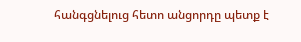հանգցնելուց հետո անցորդը պետք է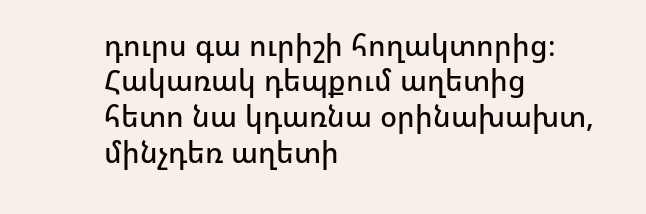դուրս գա ուրիշի հողակտորից։ Հակառակ դեպքում աղետից հետո նա կդառնա օրինախախտ, մինչդեռ աղետի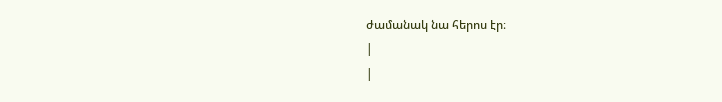ժամանակ նա հերոս էր։
|
|